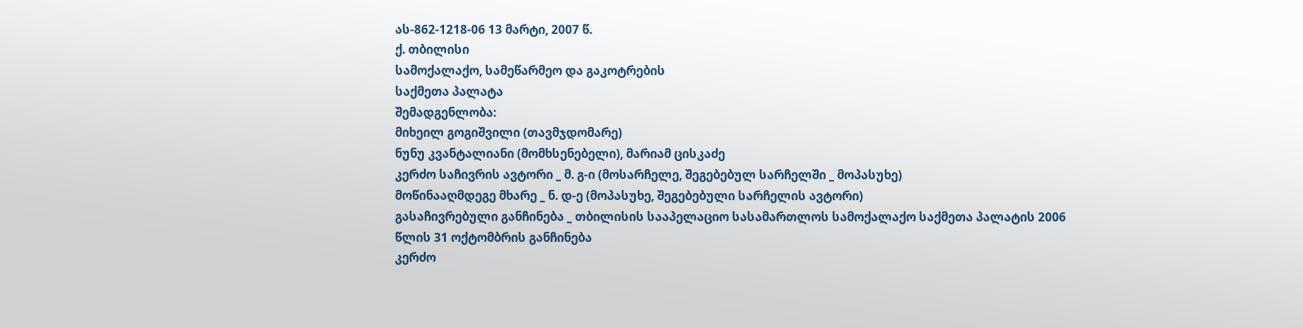ას-862-1218-06 13 მარტი, 2007 წ.
ქ. თბილისი
სამოქალაქო, სამეწარმეო და გაკოტრების
საქმეთა პალატა
შემადგენლობა:
მიხეილ გოგიშვილი (თავმჯდომარე)
ნუნუ კვანტალიანი (მომხსენებელი), მარიამ ცისკაძე
კერძო საჩივრის ავტორი _ მ. გ-ი (მოსარჩელე, შეგებებულ სარჩელში _ მოპასუხე)
მოწინააღმდეგე მხარე _ ნ. დ-ე (მოპასუხე, შეგებებული სარჩელის ავტორი)
გასაჩივრებული განჩინება _ თბილისის სააპელაციო სასამართლოს სამოქალაქო საქმეთა პალატის 2006 წლის 31 ოქტომბრის განჩინება
კერძო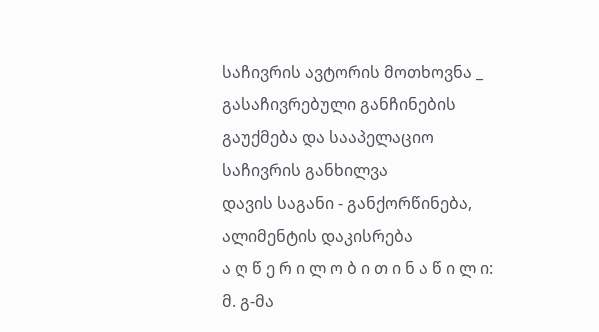საჩივრის ავტორის მოთხოვნა _ გასაჩივრებული განჩინების გაუქმება და სააპელაციო საჩივრის განხილვა
დავის საგანი - განქორწინება, ალიმენტის დაკისრება
ა ღ წ ე რ ი ლ ო ბ ი თ ი ნ ა წ ი ლ ი:
მ. გ-მა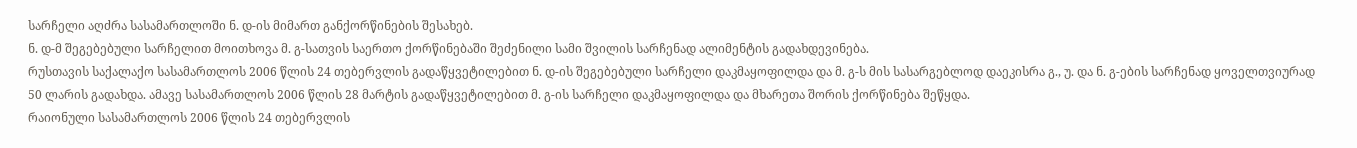სარჩელი აღძრა სასამართლოში ნ. დ-ის მიმართ განქორწინების შესახებ.
ნ. დ-მ შეგებებული სარჩელით მოითხოვა მ. გ-სათვის საერთო ქორწინებაში შეძენილი სამი შვილის სარჩენად ალიმენტის გადახდევინება.
რუსთავის საქალაქო სასამართლოს 2006 წლის 24 თებერვლის გადაწყვეტილებით ნ. დ-ის შეგებებული სარჩელი დაკმაყოფილდა და მ. გ-ს მის სასარგებლოდ დაეკისრა გ., უ. და ნ. გ-ების სარჩენად ყოველთვიურად 50 ლარის გადახდა. ამავე სასამართლოს 2006 წლის 28 მარტის გადაწყვეტილებით მ. გ-ის სარჩელი დაკმაყოფილდა და მხარეთა შორის ქორწინება შეწყდა.
რაიონული სასამართლოს 2006 წლის 24 თებერვლის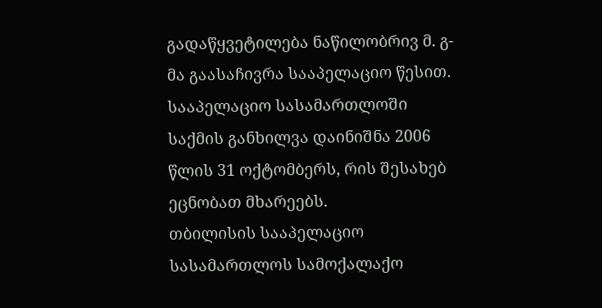გადაწყვეტილება ნაწილობრივ მ. გ-მა გაასაჩივრა სააპელაციო წესით. სააპელაციო სასამართლოში საქმის განხილვა დაინიშნა 2006 წლის 31 ოქტომბერს, რის შესახებ ეცნობათ მხარეებს.
თბილისის სააპელაციო სასამართლოს სამოქალაქო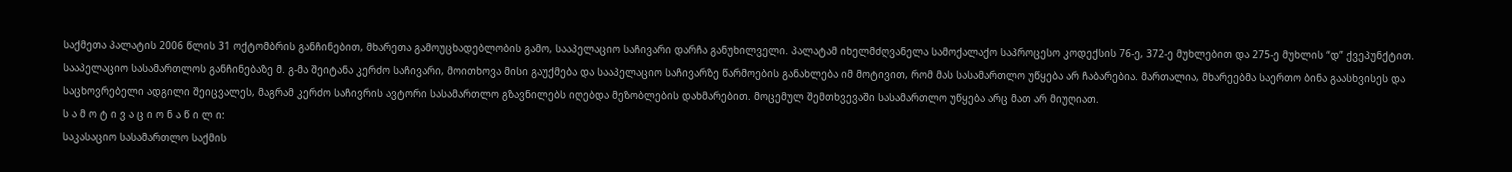საქმეთა პალატის 2006 წლის 31 ოქტომბრის განჩინებით, მხარეთა გამოუცხადებლობის გამო, სააპელაციო საჩივარი დარჩა განუხილველი. პალატამ იხელმძღვანელა სამოქალაქო საპროცესო კოდექსის 76-ე, 372-ე მუხლებით და 275-ე მუხლის “დ” ქვეპუნქტით.
სააპელაციო სასამართლოს განჩინებაზე მ. გ-მა შეიტანა კერძო საჩივარი, მოითხოვა მისი გაუქმება და სააპელაციო საჩივარზე წარმოების განახლება იმ მოტივით, რომ მას სასამართლო უწყება არ ჩაბარებია. მართალია, მხარეებმა საერთო ბინა გაასხვისეს და საცხოვრებელი ადგილი შეიცვალეს, მაგრამ კერძო საჩივრის ავტორი სასამართლო გზავნილებს იღებდა მეზობლების დახმარებით. მოცემულ შემთხვევაში სასამართლო უწყება არც მათ არ მიუღიათ.
ს ა მ ო ტ ი ვ ა ც ი ო ნ ა წ ი ლ ი:
საკასაციო სასამართლო საქმის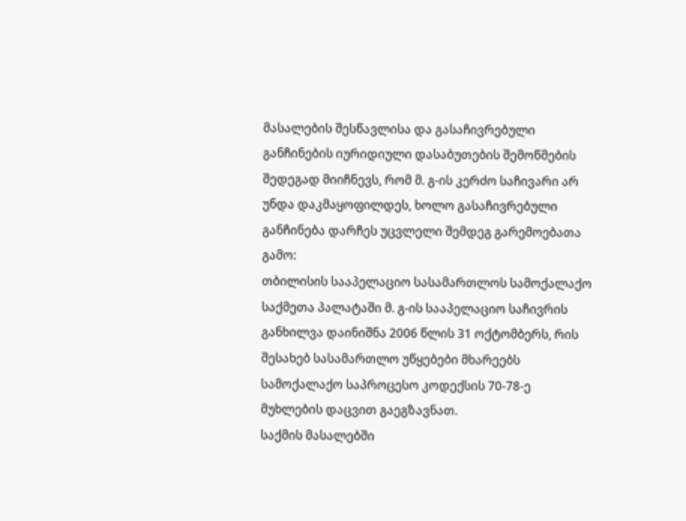მასალების შესწავლისა და გასაჩივრებული განჩინების იურიდიული დასაბუთების შემოწმების შედეგად მიიჩნევს, რომ მ. გ-ის კერძო საჩივარი არ უნდა დაკმაყოფილდეს, ხოლო გასაჩივრებული განჩინება დარჩეს უცვლელი შემდეგ გარემოებათა გამო:
თბილისის სააპელაციო სასამართლოს სამოქალაქო საქმეთა პალატაში მ. გ-ის სააპელაციო საჩივრის განხილვა დაინიშნა 2006 წლის 31 ოქტომბერს, რის შესახებ სასამართლო უწყებები მხარეებს სამოქალაქო საპროცესო კოდექსის 70-78-ე მუხლების დაცვით გაეგზავნათ.
საქმის მასალებში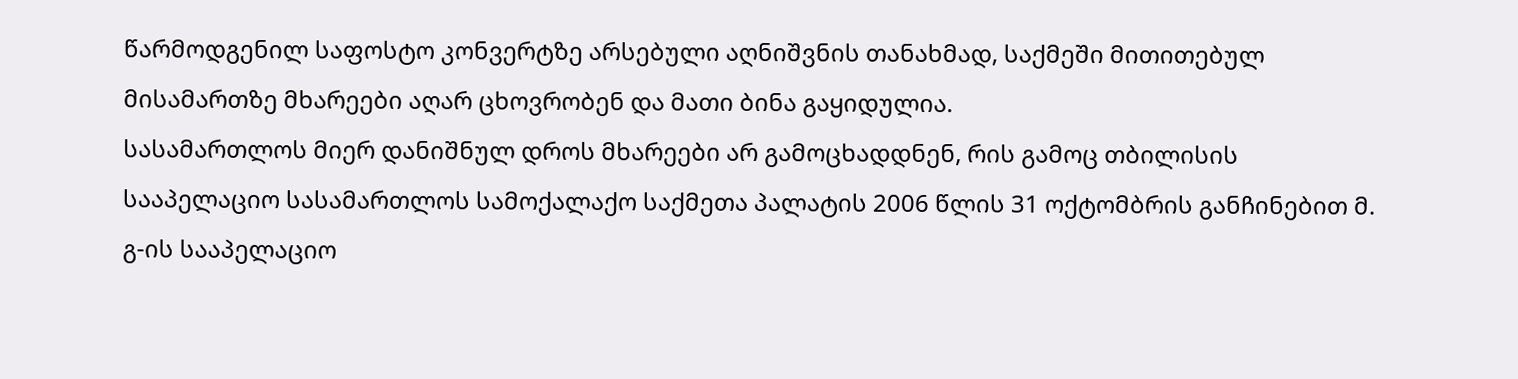წარმოდგენილ საფოსტო კონვერტზე არსებული აღნიშვნის თანახმად, საქმეში მითითებულ მისამართზე მხარეები აღარ ცხოვრობენ და მათი ბინა გაყიდულია.
სასამართლოს მიერ დანიშნულ დროს მხარეები არ გამოცხადდნენ, რის გამოც თბილისის სააპელაციო სასამართლოს სამოქალაქო საქმეთა პალატის 2006 წლის 31 ოქტომბრის განჩინებით მ. გ-ის სააპელაციო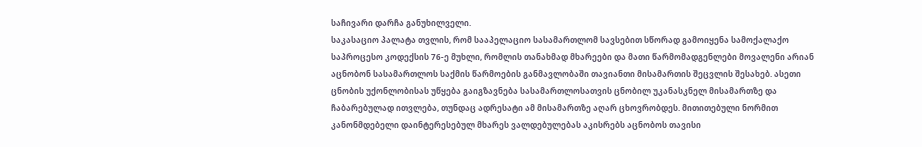საჩივარი დარჩა განუხილველი.
საკასაციო პალატა თვლის, რომ სააპელაციო სასამართლომ სავსებით სწორად გამოიყენა სამოქალაქო საპროცესო კოდექსის 76-ე მუხლი, რომლის თანახმად მხარეები და მათი წარმომადგენლები მოვალენი არიან აცნობონ სასამართლოს საქმის წარმოების განმავლობაში თავიანთი მისამართის შეცვლის შესახებ. ასეთი ცნობის უქონლობისას უწყება გაიგზავნება სასამართლოსათვის ცნობილ უკანასკნელ მისამართზე და ჩაბარებულად ითვლება, თუნდაც ადრესატი ამ მისამართზე აღარ ცხოვრობდეს. მითითებული ნორმით კანონმდებელი დაინტერესებულ მხარეს ვალდებულებას აკისრებს აცნობოს თავისი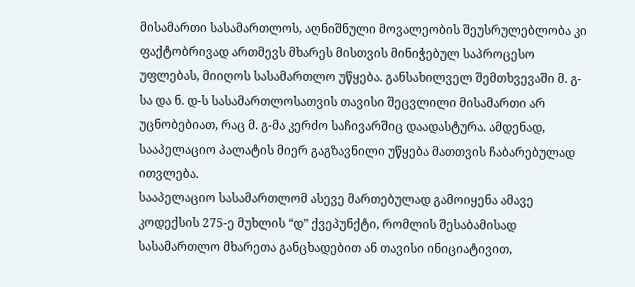მისამართი სასამართლოს, აღნიშნული მოვალეობის შეუსრულებლობა კი ფაქტობრივად ართმევს მხარეს მისთვის მინიჭებულ საპროცესო უფლებას, მიიღოს სასამართლო უწყება. განსახილველ შემთხვევაში მ. გ-სა და ნ. დ-ს სასამართლოსათვის თავისი შეცვლილი მისამართი არ უცნობებიათ, რაც მ. გ-მა კერძო საჩივარშიც დაადასტურა. ამდენად, სააპელაციო პალატის მიერ გაგზავნილი უწყება მათთვის ჩაბარებულად ითვლება.
სააპელაციო სასამართლომ ასევე მართებულად გამოიყენა ამავე კოდექსის 275-ე მუხლის “დ” ქვეპუნქტი, რომლის შესაბამისად სასამართლო მხარეთა განცხადებით ან თავისი ინიციატივით,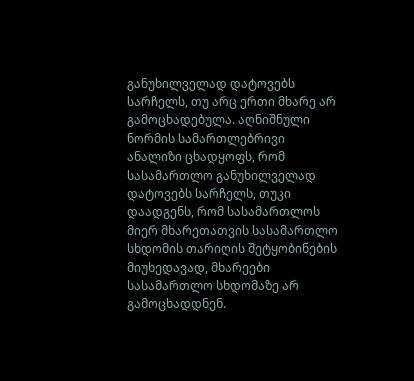განუხილველად დატოვებს სარჩელს, თუ არც ერთი მხარე არ გამოცხადებულა. აღნიშნული ნორმის სამართლებრივი ანალიზი ცხადყოფს, რომ სასამართლო განუხილველად დატოვებს სარჩელს, თუკი დაადგენს, რომ სასამართლოს მიერ მხარეთათვის სასამართლო სხდომის თარიღის შეტყობინების მიუხედავად, მხარეები სასამართლო სხდომაზე არ გამოცხადდნენ.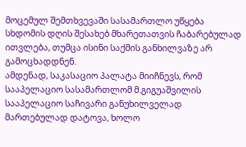მოცემულ შემთხვევაში სასამართლო უწყება სხდომის დღის შესახებ მხარეთათვის ჩაბარებულად ითვლება, თუმცა ისინი საქმის განხილვაზე არ გამოცხადდნენ.
ამდენად, საკასაციო პალატა მიიჩნევს, რომ სააპელაციო სასამართლომ მ.გიგუაშვილის სააპელაციო საჩივარი განუხილველად მართებულად დატოვა, ხოლო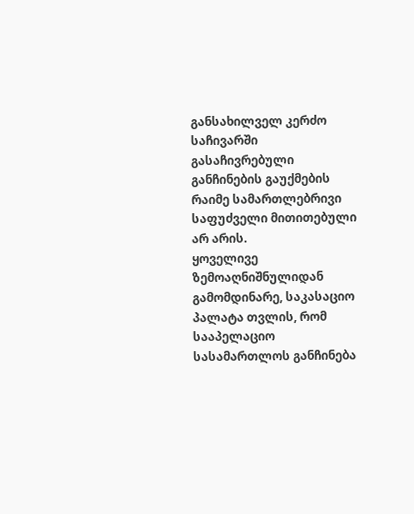განსახილველ კერძო საჩივარში გასაჩივრებული განჩინების გაუქმების რაიმე სამართლებრივი საფუძველი მითითებული არ არის.
ყოველივე ზემოაღნიშნულიდან გამომდინარე, საკასაციო პალატა თვლის, რომ სააპელაციო სასამართლოს განჩინება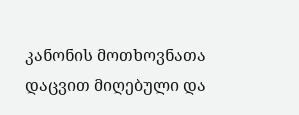კანონის მოთხოვნათა დაცვით მიღებული და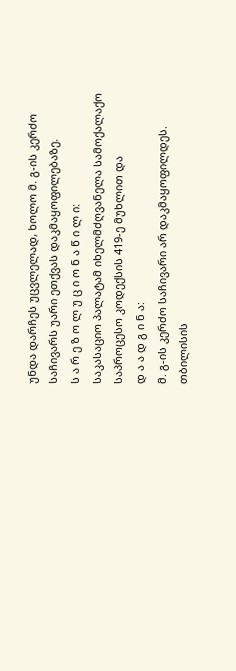უნდა დარჩეს უცვლელად, ხოლო მ. გ-ის კერძო საჩივარს უარი ეთქვას დაკმაყოფილებაზე.
ს ა რ ე ზ ო ლ უ ც ი ო ნ ა წ ი ლ ი:
საკასაციო პალატამ იხელმძღვანელა სამოქალაქო საპროცესო კოდექსის 419-ე მუხლით და
დ ა ა დ გ ი ნ ა:
მ. გ-ის კერძო საჩივარი არ დაკმაყოფილდეს.
თბილისის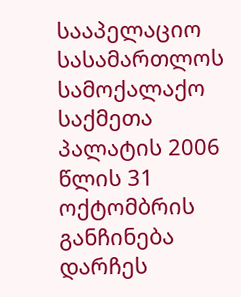სააპელაციო სასამართლოს სამოქალაქო საქმეთა პალატის 2006 წლის 31 ოქტომბრის განჩინება დარჩეს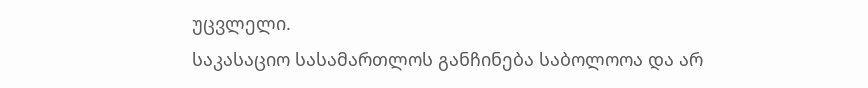უცვლელი.
საკასაციო სასამართლოს განჩინება საბოლოოა და არ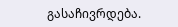გასაჩივრდება.